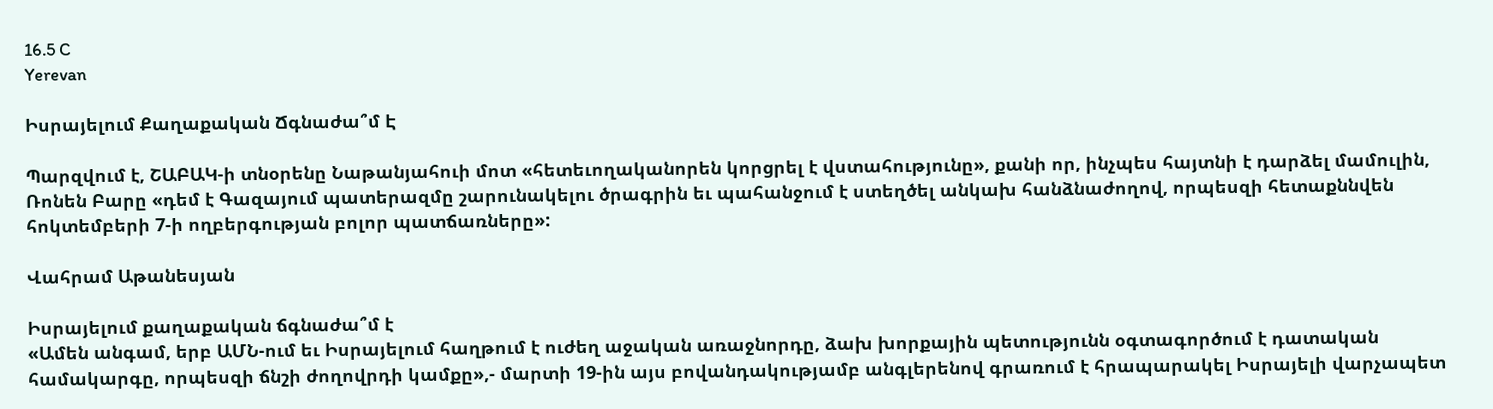16.5 C
Yerevan

Իսրայելում Քաղաքական Ճգնաժա՞մ Է

Պարզվում է, ՇԱԲԱԿ‑ի տնօրենը Նաթանյահուի մոտ «հետեւողականորեն կորցրել է վստահությունը», քանի որ, ինչպես հայտնի է դարձել մամուլին, Ռոնեն Բարը «դեմ է Գազայում պատերազմը շարունակելու ծրագրին եւ պահանջում է ստեղծել անկախ հանձնաժողով, որպեսզի հետաքննվեն հոկտեմբերի 7‑ի ողբերգության բոլոր պատճառները»:

Վահրամ Աթանեսյան

Իսրայելում քաղաքական ճգնաժա՞մ է
«Ամեն անգամ, երբ ԱՄՆ-ում եւ Իսրայելում հաղթում է ուժեղ աջական առաջնորդը, ձախ խորքային պետությունն օգտագործում է դատական համակարգը, որպեսզի ճնշի ժողովրդի կամքը»,- մարտի 19-ին այս բովանդակությամբ անգլերենով գրառում է հրապարակել Իսրայելի վարչապետ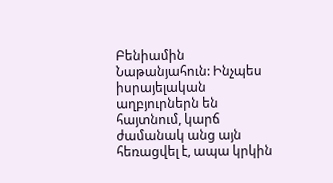Բենիամին Նաթանյահուն: Ինչպես իսրայելական աղբյուրներն են հայտնում, կարճ ժամանակ անց այն հեռացվել է, ապա կրկին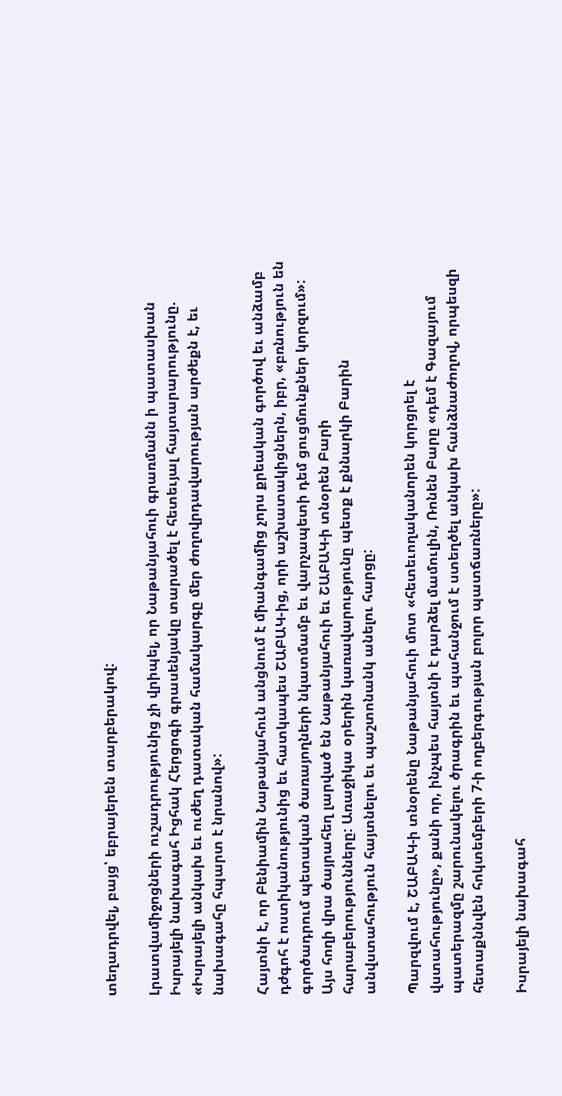տեղադրվել, բայց՝ եբրայերեն տարբերակով:

Լրատվամիջոցների ուշադրությունից չի վրիպել, որ Նաթանյահուի գրառմանն ի պատասխան Իսրայելի նախագահ Իցհակ Հերցոգի գրասենյակը տարածել է հետեւյալ հայտարարությունը. «Իսրայելի անկախ եւ ուժեղ դատական համակարգը մեր ժողովրդավարության արժեքն է, եւ նախագահը հպարտ է նրանով»:

Հայտնի է, որ Բենիամին Նաթանյահուն անցնում է միանգամից չորս քրեական գործով եւ անձամբ դժգոհ է ոստիկանությունից եւ հատկապես ՇԱԲԱԿ-ից, որի աշխատակիցներն, իբր, «բռնություն են գործադրում պետական ծառայողների նկատմամբ եւ վարչապետի դեմ ցուցմունքներ կորզում»: Այս հողի վրա ծայրահեղ լարված են Նաթանյահուի եւ ՇԱԲԱԿ‑ի տնօրեն Բարի հարաբերությունները: Առաջիկա օրերին կառավարությունը պետք է քննարկի Բարին անվստահություն հայտնելու եւ պաշտոնանկ անելու հարցը:

Պարզվում է, ՇԱԲԱԿ‑ի տնօրենը Նաթանյահուի մոտ «հետեւողականորեն կորցրել է վստահությունը», քանի որ, ինչպես հայտնի է դարձել մամուլին, Ռոնեն Բարը «դեմ է Գազայում պատերազմը շարունակելու ծրագրին եւ պահանջում է ստեղծել անկախ հանձնաժողով, որպեսզի հետաքննվեն հոկտեմբերի 7‑ի ողբերգության բոլոր պատճառները»:

Իսրայելի նախագահ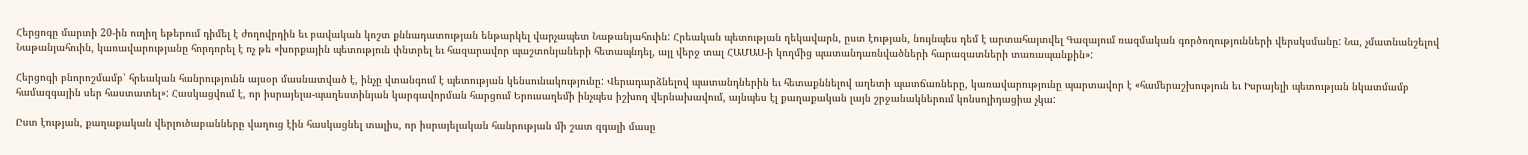Հերցոգը մարտի 20-ին ուղիղ եթերում դիմել է ժողովրդին եւ բավական կոշտ քննադատության ենթարկել վարչապետ Նաթանյահուին: Հրեական պետության ղեկավարն, ըստ էության, նույնպես դեմ է արտահայտվել Գազայում ռազմական գործողությունների վերսկսմանը: Նա, չմատնանշելով Նաթանյահուին, կառավարությանը հորդորել է ոչ թե «խորքային պետություն փնտրել եւ հազարավոր պաշտոնյաների հետապնդել, այլ վերջ տալ ՀԱՄԱՍ‑ի կողմից պատանդառնվածների հարազատների տառապանքին»:

Հերցոգի բնորոշմամբ՝ հրեական հանրությունն այսօր մասնատված է, ինչը վտանգում է պետության կենսունակությունը: Վերադարձնելով պատանդներին եւ հետաքննելով աղետի պատճառները, կառավարությունը պարտավոր է «համերաշխություն եւ Իսրայելի պետության նկատմամբ համազգային սեր հաստատել»: Հասկացվում է, որ իսրայելա-պաղեստինյան կարգավորման հարցում Երուսաղեմի ինչպես իշխող վերնախավում, այնպես էլ քաղաքական լայն շրջանակներում կոնսոլիդացիա չկա:

Ըստ էության, քաղաքական վերլուծաբանները վաղուց էին հասկացնել տալիս, որ իսրայելական հանրության մի շատ զգալի մասը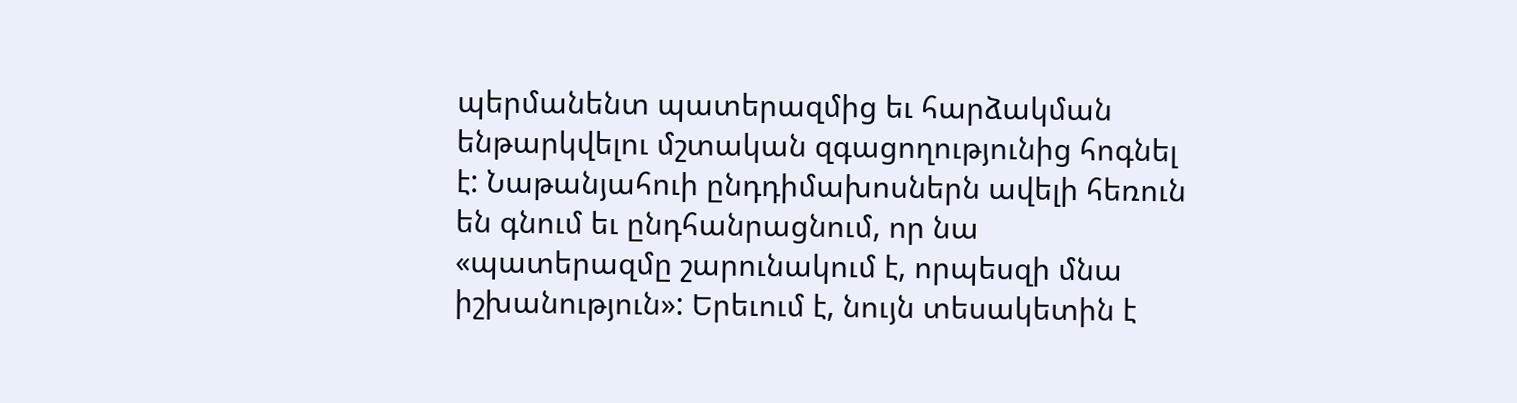պերմանենտ պատերազմից եւ հարձակման ենթարկվելու մշտական զգացողությունից հոգնել է: Նաթանյահուի ընդդիմախոսներն ավելի հեռուն են գնում եւ ընդհանրացնում, որ նա «պատերազմը շարունակում է, որպեսզի մնա իշխանություն»: Երեւում է, նույն տեսակետին է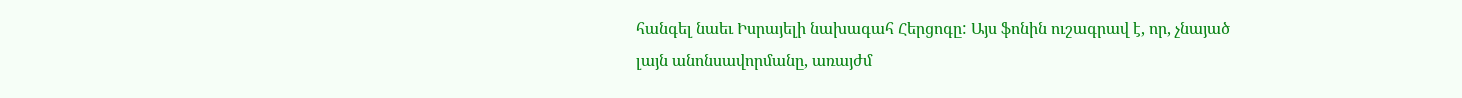հանգել նաեւ Իսրայելի նախագահ Հերցոգը: Այս ֆոնին ուշագրավ է, որ, չնայած լայն անոնսավորմանը, առայժմ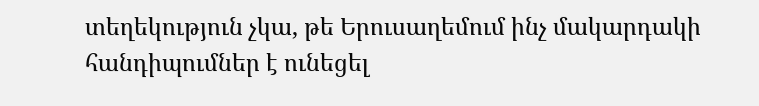տեղեկություն չկա, թե Երուսաղեմում ինչ մակարդակի հանդիպումներ է ունեցել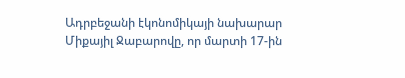Ադրբեջանի էկոնոմիկայի նախարար Միքայիլ Ջաբարովը, որ մարտի 17-ին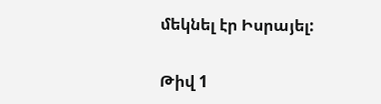մեկնել էր Իսրայել:

Թիվ 1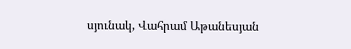սյունակ, Վահրամ Աթանեսյան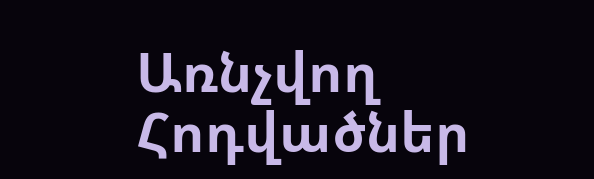Առնչվող Հոդվածներ